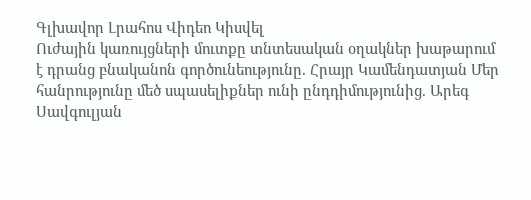Գլխավոր Լրահոս Վիդեո Կիսվել
Ուժային կառույցների մուտքը տնտեսական օղակներ խաթարում է դրանց բնականոն գործունեությունը. Հրայր Կամենդատյան Մեր հանրությունը մեծ սպասելիքներ ունի ընդդիմությունից. Արեգ Սավգուլյան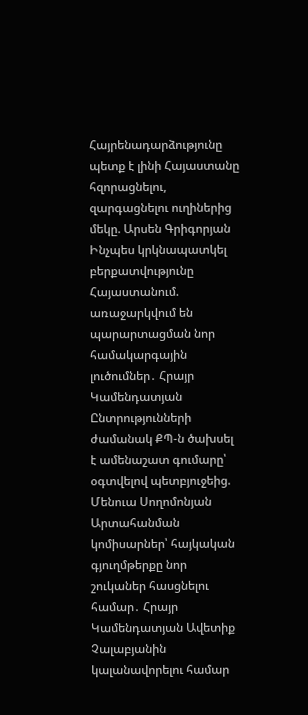Հայրենադարձությունը պետք է լինի Հայաստանը հզորացնելու, զարգացնելու ուղիներից մեկը. Արսեն Գրիգորյան Ինչպես կրկնապատկել բերքատվությունը Հայաստանում. առաջարկվում են պարարտացման նոր համակարգային լուծումներ․ Հրայր Կամենդատյան Ընտրությունների ժամանակ ՔՊ-ն ծախսել է ամենաշատ գումարը՝ օգտվելով պետբյուջեից. Մենուա Սողոմոնյան Արտահանման կոմիսարներ՝ հայկական գյուղմթերքը նոր շուկաներ հասցնելու համար․ Հրայր Կամենդատյան Ավետիք Չալաբյանին կալանավորելու համար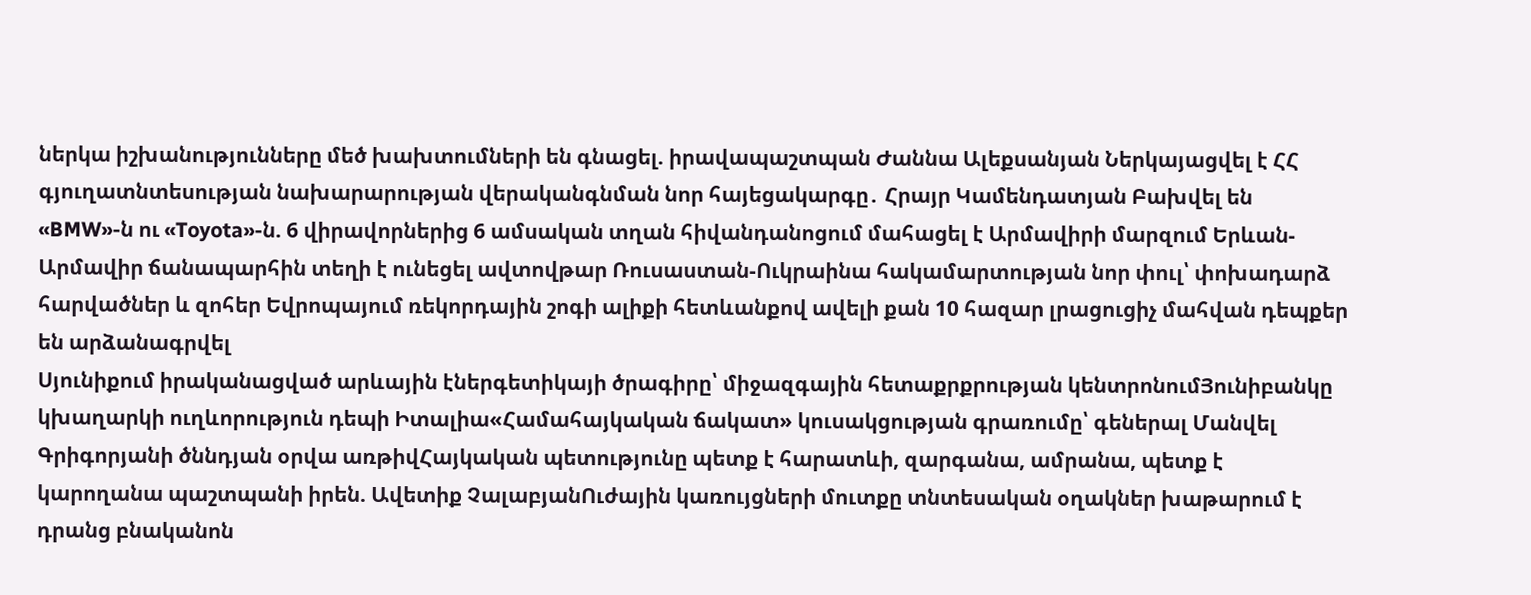ներկա իշխանությունները մեծ խախտումների են գնացել. իրավապաշտպան Ժաննա Ալեքսանյան Ներկայացվել է ՀՀ գյուղատնտեսության նախարարության վերականգնման նոր հայեցակարգը․ Հրայր Կամենդատյան Բախվել են «BMW»-ն ու «Toyota»-ն. 6 վիրավորներից 6 ամսական տղան հիվանդանոցում մահացել է Արմավիրի մարզում Երևան-Արմավիր ճանապարհին տեղի է ունեցել ավտովթար Ռուսաստան-Ուկրաինա հակամարտության նոր փուլ՝ փոխադարձ հարվածներ և զոհեր Եվրոպայում ռեկորդային շոգի ալիքի հետևանքով ավելի քան 10 հազար լրացուցիչ մահվան դեպքեր են արձանագրվել
Սյունիքում իրականացված արևային էներգետիկայի ծրագիրը՝ միջազգային հետաքրքրության կենտրոնումՅունիբանկը կխաղարկի ուղևորություն դեպի Իտալիա«Համահայկական ճակատ» կուսակցության գրառումը՝ գեներալ Մանվել Գրիգորյանի ծննդյան օրվա առթիվՀայկական պետությունը պետք է հարատևի, զարգանա, ամրանա, պետք է կարողանա պաշտպանի իրեն. Ավետիք ՉալաբյանՈւժային կառույցների մուտքը տնտեսական օղակներ խաթարում է դրանց բնականոն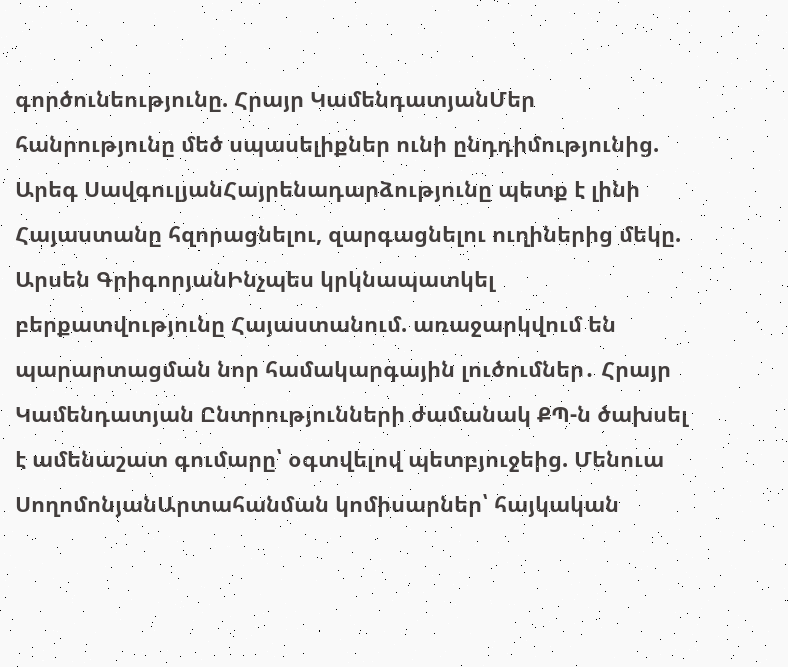գործունեությունը. Հրայր ԿամենդատյանՄեր հանրությունը մեծ սպասելիքներ ունի ընդդիմությունից. Արեգ ՍավգուլյանՀայրենադարձությունը պետք է լինի Հայաստանը հզորացնելու, զարգացնելու ուղիներից մեկը. Արսեն ԳրիգորյանԻնչպես կրկնապատկել բերքատվությունը Հայաստանում. առաջարկվում են պարարտացման նոր համակարգային լուծումներ․ Հրայր Կամենդատյան Ընտրությունների ժամանակ ՔՊ-ն ծախսել է ամենաշատ գումարը՝ օգտվելով պետբյուջեից. Մենուա ՍողոմոնյանԱրտահանման կոմիսարներ՝ հայկական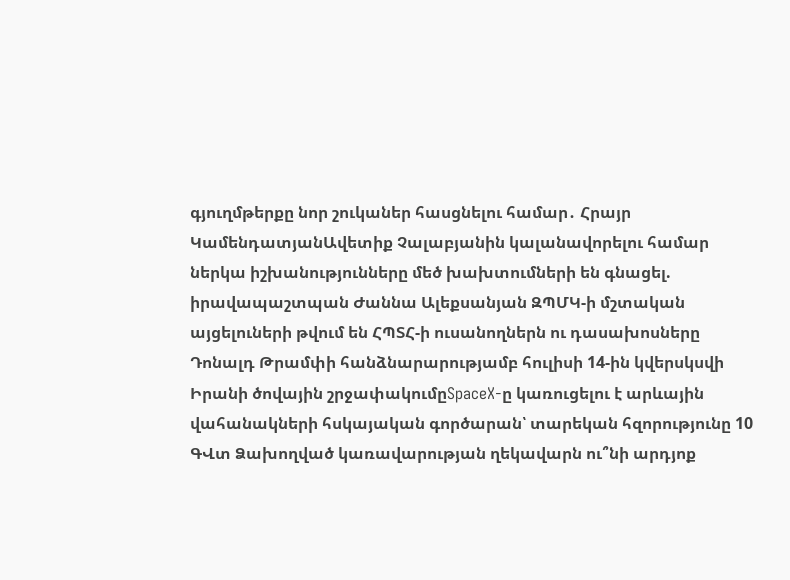գյուղմթերքը նոր շուկաներ հասցնելու համար․ Հրայր ԿամենդատյանԱվետիք Չալաբյանին կալանավորելու համար ներկա իշխանությունները մեծ խախտումների են գնացել. իրավապաշտպան Ժաննա Ալեքսանյան ԶՊՄԿ-ի մշտական այցելուների թվում են ՀՊՏՀ-ի ուսանողներն ու դասախոսները Դոնալդ Թրամփի հանձնարարությամբ հուլիսի 14-ին կվերսկսվի Իրանի ծովային շրջափակումըSpaceX-ը կառուցելու է արևային վահանակների հսկայական գործարան՝ տարեկան հզորությունը 10 ԳՎտ Ձախողված կառավարության ղեկավարն ու՞նի արդյոք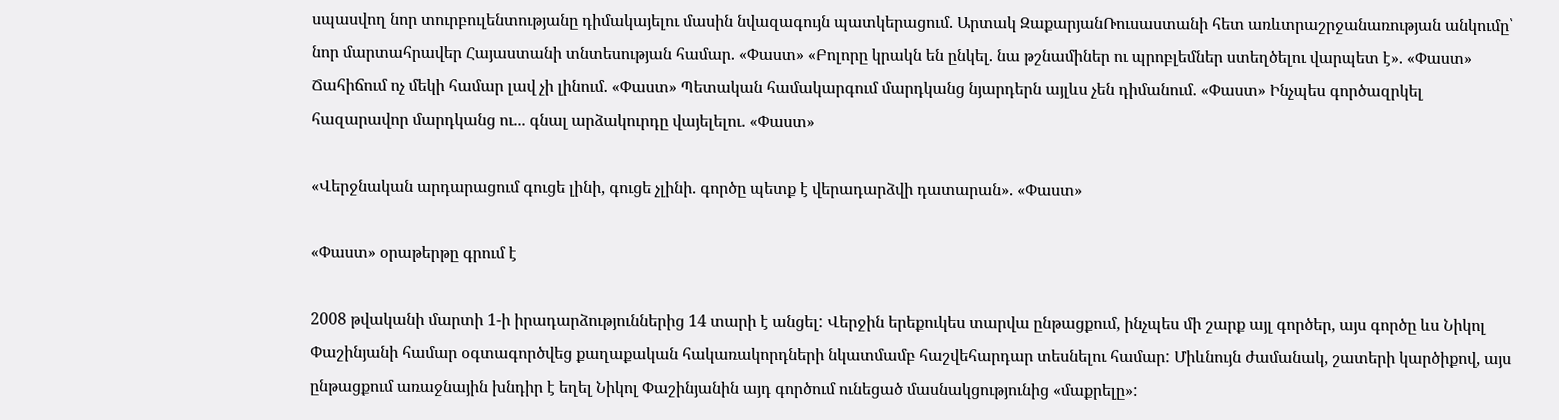սպասվող նոր տուրբուլենտությանը դիմակայելու մասին նվազագույն պատկերացում. Արտակ ԶաքարյանՌուսաստանի հետ առևտրաշրջանառության անկումը՝ նոր մարտահրավեր Հայաստանի տնտեսության համար. «Փաստ» «Բոլորը կրակն են ընկել. նա թշնամիներ ու պրոբլեմներ ստեղծելու վարպետ է». «Փաստ» Ճահիճում ոչ մեկի համար լավ չի լինում. «Փաստ» Պետական համակարգում մարդկանց նյարդերն այլևս չեն դիմանում. «Փաստ» Ինչպես գործազրկել հազարավոր մարդկանց ու... գնալ արձակուրդը վայելելու. «Փաստ»

«Վերջնական արդարացում գուցե լինի, գուցե չլինի. գործը պետք է վերադարձվի դատարան». «Փաստ»

«Փաստ» օրաթերթը գրում է

2008 թվականի մարտի 1-ի իրադարձություններից 14 տարի է անցել: Վերջին երեքուկես տարվա ընթացքում, ինչպես մի շարք այլ գործեր, այս գործը ևս Նիկոլ Փաշինյանի համար օգտագործվեց քաղաքական հակառակորդների նկատմամբ հաշվեհարդար տեսնելու համար: Միևնույն ժամանակ, շատերի կարծիքով, այս ընթացքում առաջնային խնդիր է եղել Նիկոլ Փաշինյանին այդ գործում ունեցած մասնակցությունից «մաքրելը»: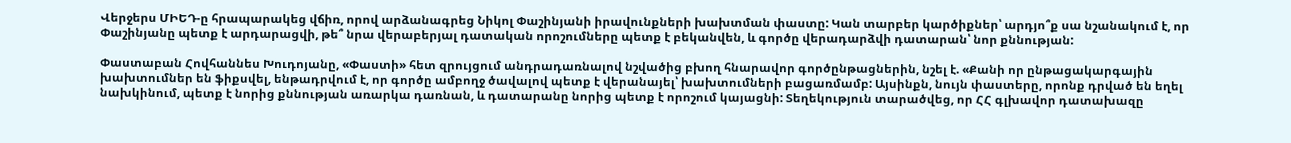Վերջերս ՄԻԵԴ-ը հրապարակեց վճիռ, որով արձանագրեց Նիկոլ Փաշինյանի իրավունքների խախտման փաստը: Կան տարբեր կարծիքներ՝ արդյո՞ք սա նշանակում է, որ Փաշինյանը պետք է արդարացվի, թե՞ նրա վերաբերյալ դատական որոշումները պետք է բեկանվեն, և գործը վերադարձվի դատարան՝ նոր քննության:

Փաստաբան Հովհաննես Խուդոյանը, «Փաստի» հետ զրույցում անդրադառնալով նշվածից բխող հնարավոր գործընթացներին, նշել է. «Քանի որ ընթացակարգային խախտումներ են ֆիքսվել, ենթադրվում է, որ գործը ամբողջ ծավալով պետք է վերանայել՝ խախտումների բացառմամբ: Այսինքն, նույն փաստերը, որոնք դրված են եղել նախկինում, պետք է նորից քննության առարկա դառնան, և դատարանը նորից պետք է որոշում կայացնի: Տեղեկություն տարածվեց, որ ՀՀ գլխավոր դատախազը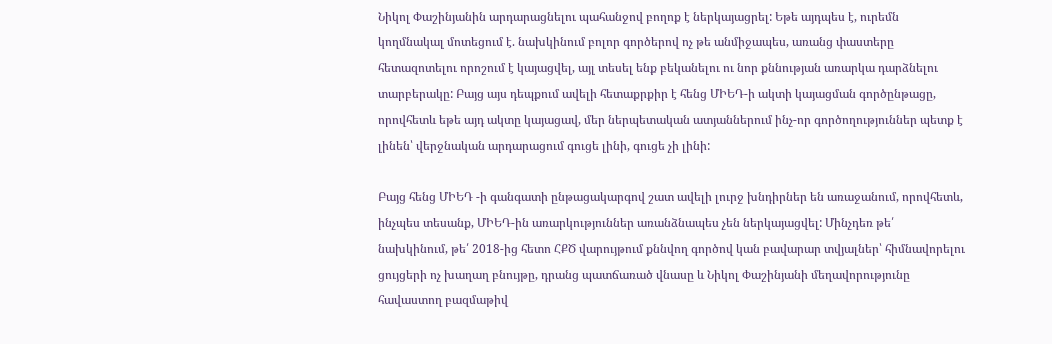Նիկոլ Փաշինյանին արդարացնելու պահանջով բողոք է ներկայացրել: Եթե այդպես է, ուրեմն կողմնակալ մոտեցում է. նախկինում բոլոր գործերով ոչ թե անմիջապես, առանց փաստերը հետազոտելու որոշում է կայացվել, այլ տեսել ենք բեկանելու ու նոր քննության առարկա դարձնելու տարբերակը: Բայց այս դեպքում ավելի հետաքրքիր է հենց ՄԻԵԴ-ի ակտի կայացման գործընթացը, որովհետև եթե այդ ակտը կայացավ, մեր ներպետական ատյաններում ինչ-որ գործողություններ պետք է լինեն՝ վերջնական արդարացում գուցե լինի, գուցե չի լինի:

Բայց հենց ՄԻԵԴ -ի գանգատի ընթացակարգով շատ ավելի լուրջ խնդիրներ են առաջանում, որովհետև, ինչպես տեսանք, ՄԻԵԴ-ին առարկություններ առանձնապես չեն ներկայացվել: Մինչդեռ թե՛ նախկինում, թե՛ 2018-ից հետո ՀՔԾ վարույթում քննվող գործով կան բավարար տվյալներ՝ հիմնավորելու ցույցերի ոչ խաղաղ բնույթը, դրանց պատճառած վնասը և Նիկոլ Փաշինյանի մեղավորությունը հավաստող բազմաթիվ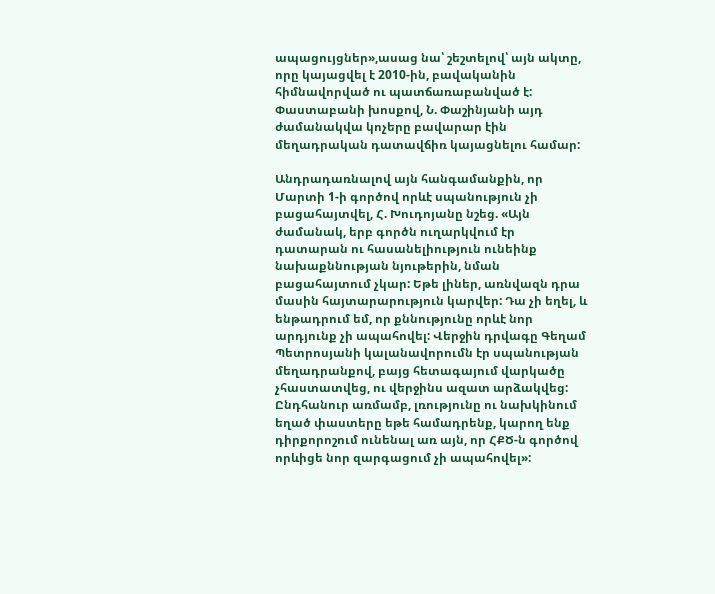ապացույցներ»,ասաց նա՝ շեշտելով՝ այն ակտը, որը կայացվել է 2010-ին, բավականին հիմնավորված ու պատճառաբանված է: Փաստաբանի խոսքով, Ն. Փաշինյանի այդ ժամանակվա կոչերը բավարար էին մեղադրական դատավճիռ կայացնելու համար:

Անդրադառնալով այն հանգամանքին, որ Մարտի 1-ի գործով որևէ սպանություն չի բացահայտվել, Հ. Խուդոյանը նշեց. «Այն ժամանակ, երբ գործն ուղարկվում էր դատարան ու հասանելիություն ունեինք նախաքննության նյութերին, նման բացահայտում չկար: Եթե լիներ, առնվազն դրա մասին հայտարարություն կարվեր: Դա չի եղել, և ենթադրում եմ, որ քննությունը որևէ նոր արդյունք չի ապահովել: Վերջին դրվագը Գեղամ Պետրոսյանի կալանավորումն էր սպանության մեղադրանքով, բայց հետագայում վարկածը չհաստատվեց, ու վերջինս ազատ արձակվեց: Ընդհանուր առմամբ, լռությունը ու նախկինում եղած փաստերը եթե համադրենք, կարող ենք դիրքորոշում ունենալ առ այն, որ ՀՔԾ-ն գործով որևիցե նոր զարգացում չի ապահովել»: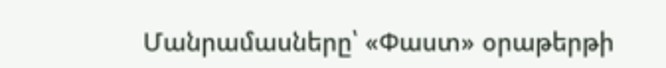Մանրամասները՝ «Փաստ» օրաթերթի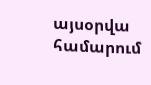այսօրվա համարում